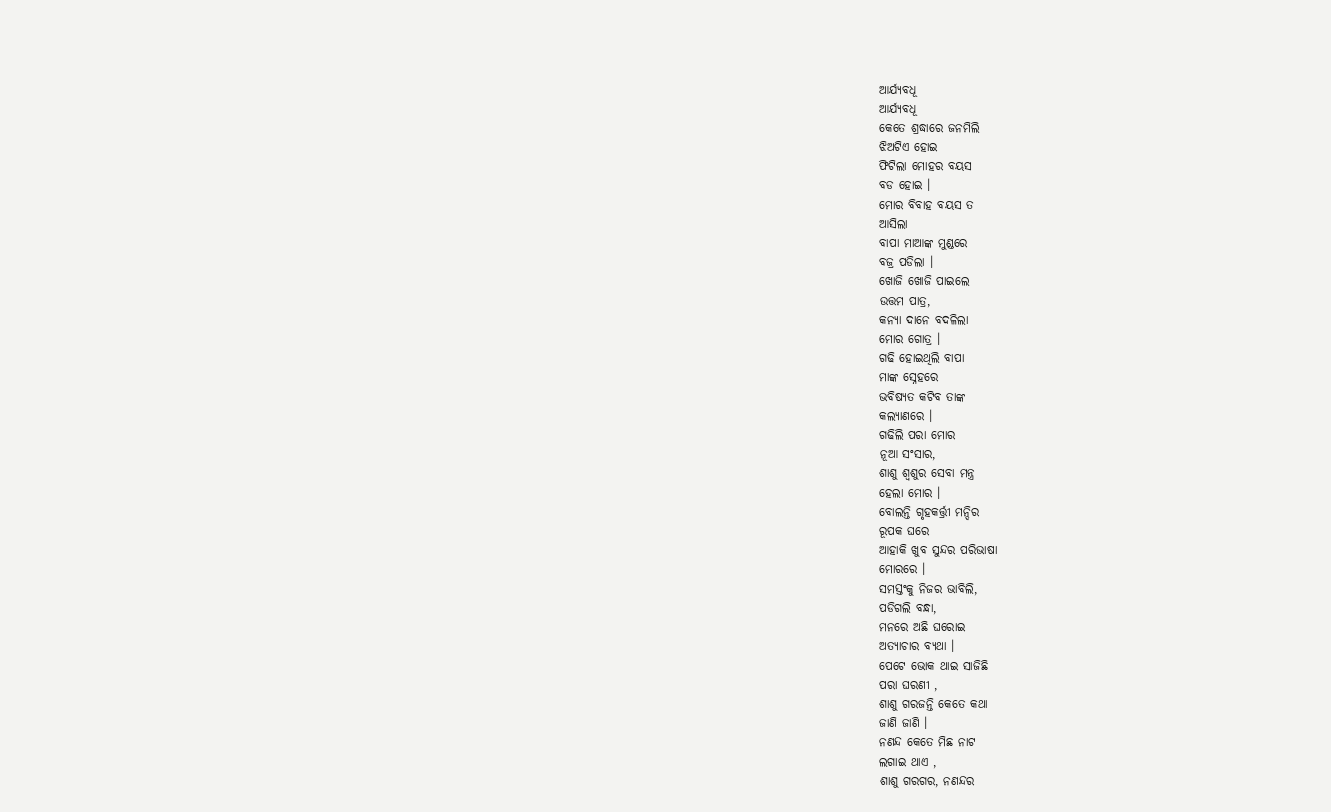ଆର୍ଯ୍ୟବଧୂ
ଆର୍ଯ୍ୟବଧୂ
କେତେ ଶ୍ରଦ୍ଧାରେ ଜନମିଲି
ଝିଅଟିଏ ହୋଇ
ଫିଟିଲା ମୋହର ବୟସ
ବଡ ହୋଇ ।
ମୋର ବିବାହ ବୟସ ତ
ଆସିଲା
ବାପା ମାଆଙ୍କ ମୁଣ୍ଡରେ
ବଜ୍ର ପଡିଲା ।
ଖୋଜି ଖୋଜି ପାଇଲେ
ଉତ୍ତମ ପାତ୍ର,
କନ୍ୟା ଦାନେ ବଦଳିଲା
ମୋର ଗୋତ୍ର ।
ଗଢି ହୋଇଥିଲି ବାପା
ମାଙ୍କ ସ୍ନେହରେ
ଭବିଷ୍ୟତ କଟିବ ତାଙ୍କ
କଲ୍ୟାଣରେ ।
ଗଢିଲି ପରା ମୋର
ନୂଆ ସଂସାର,
ଶାଶୁ ଶ୍ୱଶୁର ସେବା ମନ୍ତ୍ର
ହେଲା ମୋର ।
ବୋଲନ୍ତି ଗୃହକର୍ତ୍ତ୍ରୀ ମନ୍ଦିର
ରୂପକ ଘରେ
ଆହାକି ଖୁବ ସୁନ୍ଦର ପରିଭାଷା
ମୋରରେ ।
ସମସ୍ତଂକୁ ନିଜର ଭାବିଲି,
ପଡିଗଲି ବନ୍ଧା,
ମନରେ ଅଛି ଘରୋଇ
ଅତ୍ୟାଚାର ବ୍ୟଥା ।
ପେଟେ ଭୋକ ଥାଇ ସାଜିଛି
ପରା ଘରଣୀ ,
ଶାଶୁ ଗରଜନ୍ତି କେତେ କଥା
ଜାଣି ଜାଣି ।
ନଣନ୍ଦ କେତେ ମିଛ ନାଟ
ଲଗାଇ ଥାଏ ,
ଶାଶୁ ଗରଗର, ନଣନ୍ଦର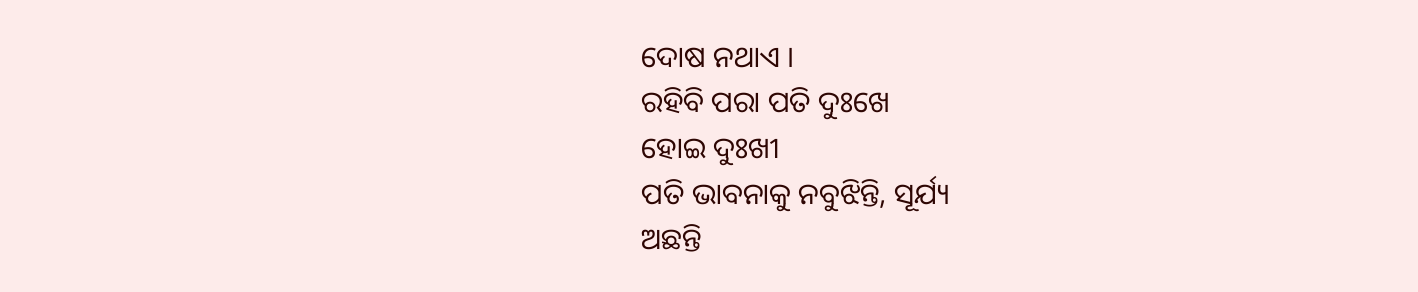ଦୋଷ ନଥାଏ ।
ରହିବି ପରା ପତି ଦୁଃଖେ
ହୋଇ ଦୁଃଖୀ
ପତି ଭାବନାକୁ ନବୁଝିନ୍ତି, ସୂର୍ଯ୍ୟ
ଅଛନ୍ତି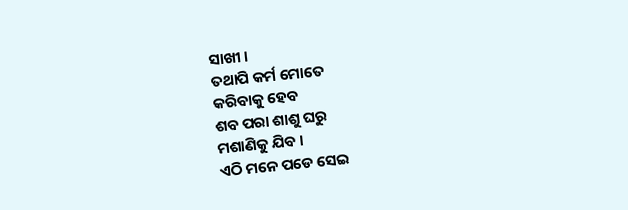ସାଖୀ ।
ତଥାପି କର୍ମ ମୋତେ
କରିବାକୁ ହେବ
ଶବ ପରା ଶାଶୁ ଘରୁ
ମଶାଣିକୁ ଯିବ ।
ଏଠି ମନେ ପଡେ ସେଇ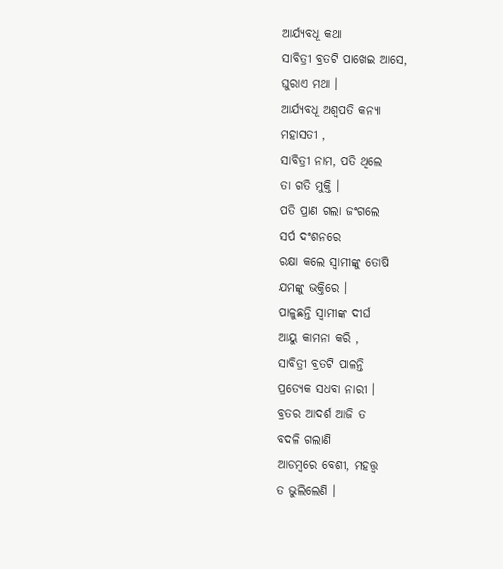ଆର୍ଯ୍ୟବଧୂ କଥା
ସାବିତ୍ରୀ ବ୍ରତଟି ପାଖେଇ ଆସେ,
ଘୁରାଏ ମଥା ।
ଆର୍ଯ୍ୟବଧୂ ଅଶ୍ଵପତି କନ୍ୟା
ମହାସତୀ ,
ସାବିତ୍ରୀ ନାମ, ପତି ଥିଲେ
ତା ଗତି ମୁକ୍ତି ।
ପତି ପ୍ରାଣ ଗଲା ଜଂଗଲେ
ସର୍ପ ଦଂଶନରେ
ରକ୍ଷା କଲେ ସ୍ବାମୀଙ୍କୁ ତୋଷି
ଯମଙ୍କୁ ଭକ୍ତିରେ ।
ପାଳୁଛନ୍ତି ସ୍ବାମୀଙ୍କ ଦୀର୍ଘ
ଆୟୁ କାମନା କରି ,
ସାବିତ୍ରୀ ବ୍ରତଟି ପାଳନ୍ତି
ପ୍ରତ୍ୟେକ ସଧବା ନାରୀ ।
ବ୍ରତର ଆଦର୍ଶ ଆଜି ତ
ବଦଳି ଗଲାଣି
ଆଡମ୍ବରେ ବେଶୀ, ମହତ୍ତ୍ୱ
ତ ଭୁଲିଲେଣି ।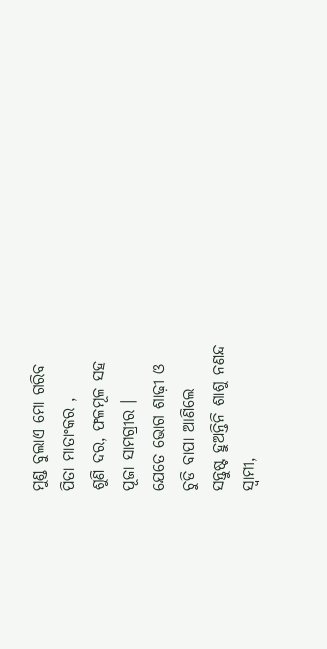ମୁଣ୍ଡ ବୁଲାଏ ମୋ ଗରିବ
ପିତା ମାତାଂକର ,
ଶୁଣି ଦର, ଫଳମୂଳ ସହ
ପୂଜା ସାମଗ୍ରୀର ।
ଯେତେ ଭୋଗ ଶାଢ଼ୀ ଓ
ଚୁଡି ବାପା ଆଣିଲେ
ସନ୍ତୁଷ୍ଟ ହୁଅନ୍ତିନି ଶାଶୁ ନଣନ୍ଦ
ସ୍ୱାମୀ,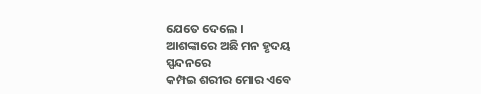ଯେତେ ଦେଲେ ।
ଆଶଙ୍କାରେ ଅଛି ମନ ହୃଦୟ
ସ୍ପନ୍ଦନରେ
କମ୍ପଇ ଶରୀର ମୋର ଏବେ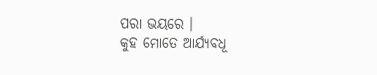ପରା ଭୟରେ ।
କୁହ ମୋତେ ଆର୍ଯ୍ୟବଧୂ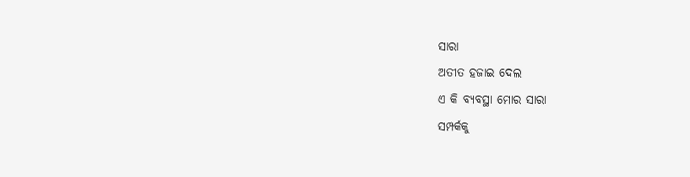ସାରା
ଅତୀତ ହଜାଇ ଦେଲ
ଏ କି ବ୍ୟବସ୍ଥା ମୋର ସାରା
ସମ୍ପର୍କକୁ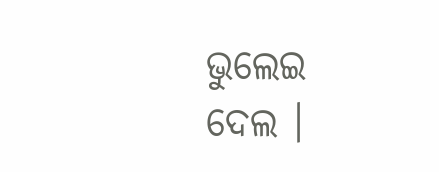ଭୁଲେଇ ଦେଲ ।